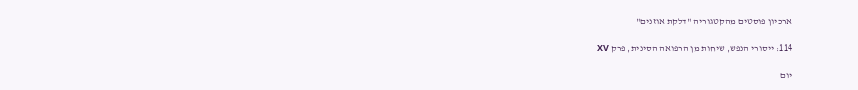ארכיון פוסטים מהקטגוריה "דלקת אוזנים"

114: ייסורי הנפש, שיחות מן הרפואה הסינית, פרק XV

יום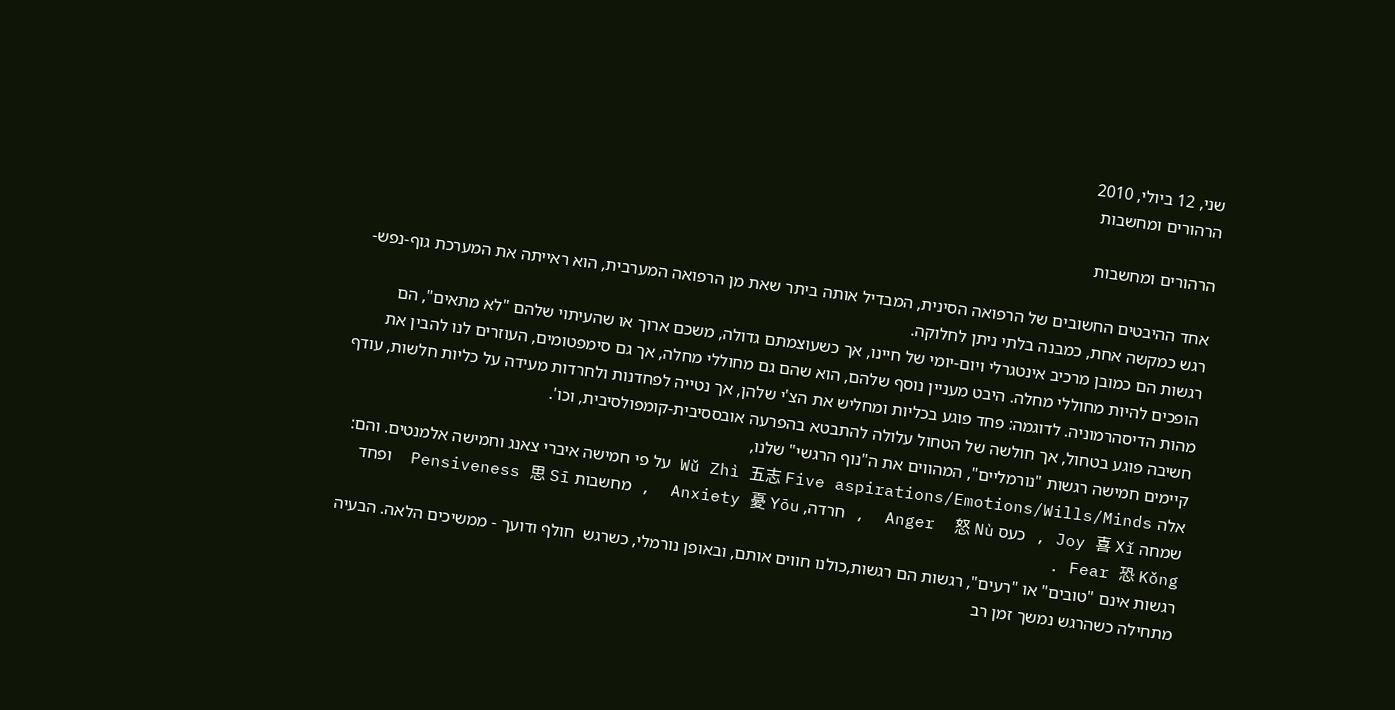שני, 12 ביולי, 2010
הרהורים ומחשבות

הרהורים ומחשבות

אחד ההיבטים החשובים של הרפואה הסינית, המבדיל אותה ביתר שאת מן הרפואה המערבית, הוא ראייתה את המערכת גוף-נפש-רגש כמקשה אחת, כמבנה בלתי ניתן לחלוקה.
רגשות הם כמובן מרכיב אינטגרלי ויום-יומי של חיינו, אך כשעוצמתם גדולה, משכם ארוך או שהעיתוי שלהם "לא מתאים", הם הופכים להיות מחוללי מחלה. היבט מעניין נוסף שלהם, הוא שהם גם מחוללי מחלה, אך גם סימפטומים, העוזרים לנו להבין את מהות הדיסהרמוניה. לדוגמה: פחד פוגע בכליות ומחליש את הצ'י שלהן, אך נטייה לפחדנות ולחרדות מעידה על כליות חלשות, עודף חשיבה פוגע בטחול, אך חולשה של הטחול עלולה להתבטא בהפרעה אובססיבית-קומפולסיבית, וכו'.
קיימים חמישה רגשות "נורמליים", המהווים את ה"נוף הרגשי" שלנו,
אלה Wǔ Zhì 五志 Five aspirations/Emotions/Wills/Minds על פי חמישה איברי צאנג וחמישה אלמנטים. והם: שמחה Joy 喜 Xǐ , כעס Anger  怒 Nù  , חרדה, Anxiety 憂 Yōu  , מחשבות Pensiveness 思 Sī  ופחד Fear 恐 Kǒng .
רגשות אינם "טובים" או "רעים", רגשות הם רגשות,כולנו חווים אותם, ובאופן נורמלי, כשרגש  חולף ודועך - ממשיכים הלאה. הבעיה מתחילה כשהרגש נמשך זמן רב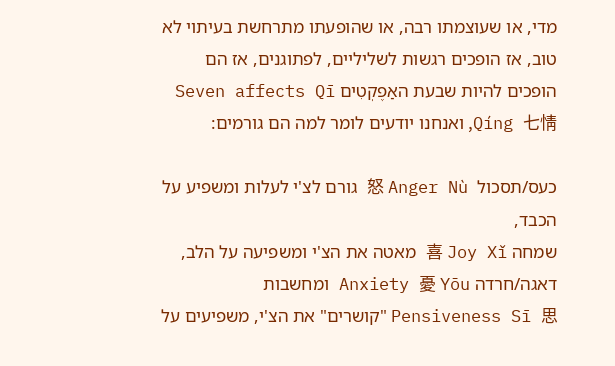מדי, או שעוצמתו רבה, או שהופעתו מתרחשת בעיתוי לא טוב, אז הופכים רגשות לשליליים, לפתוגנים, אז הם הופכים להיות שבעת האַפֶקְטִים Seven affects Qī Qíng 七情, ואנחנו יודעים לומר למה הם גורמים:

כעס/תסכול  怒 Anger Nù גורם לצ'י לעלות ומשפיע על הכבד,
שמחה 喜 Joy Xǐ מאטה את הצ'י ומשפיעה על הלב,
דאגה/חרדה Anxiety 憂 Yōu ומחשבות    Pensiveness Sī 思 "קושרים" את הצ'י, משפיעים על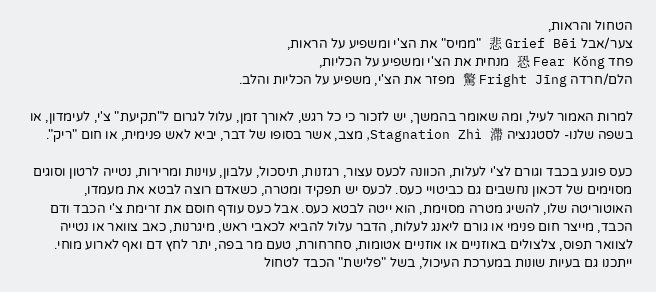הטחול והראות,
צער/אבל 悲 Grief Bēi "ממיס" את הצ'י ומשפיע על הראות,
פחד 恐 Fear Kǒng מנחית את הצ'י ומשפיע על הכליות,
הלם/חרדה 驚 Fright Jīng מפזר את הצ'י, משפיע על הכליות והלב.

למרות האמור לעיל, ומה שאומר בהמשך, יש לזכור כי כל רגש, לאורך זמן, עלול לגרום ל"תקיעת" צ'י, לעימדון, או בשפה שלנו- לסטגנציה Stagnation Zhì 滯, מצב, אשר בסופו של דבר, יביא לאש פנימית, או חום "ריק".

כעס פוגע בכבד וגורם לצ'י לעלות, הכוונה לכעס עצור, רגזנות, תיסכול, עלבון, עוינות ומרירות, נטייה לרטון וסוגים מסוימים של דכאון נחשבים גם כביטויי כעס. לכעס יש תפקיד ומטרה, כשאדם רוצה לבטא את מעמדו, האוטוריטה שלו, להשיג מטרה מסוימת, הוא ייטה לבטא כעס. אבל כעס עודף חוסם את זרימת צ'י הכבד ודם הכבד, מייצר חום פנימי או גורם ליאנג לעלות, הדבר עלול להביא לכאבי ראש, מיגרנות, כאב צוואר או נטייה לצוואר תפוס, צלצולים באוזניים או אוזניים אטומות, סחרחורת, טעם מר בפה, יתר לחץ דם ואף לארוע מוחי. ייתכנו גם בעיות שונות במערכת העיכול, בשל "פלישת" הכבד לטחול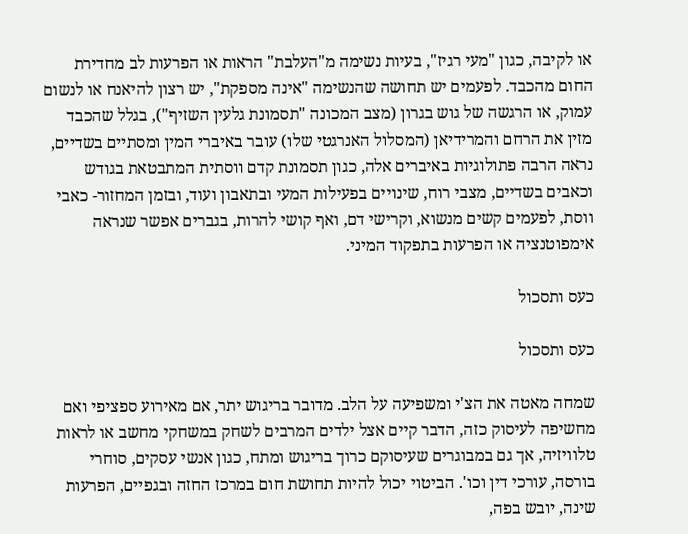או לקיבה, כגון "מעי רגיז", בעיות נשימה מ"העלבת" הראות או הפרעות לב מחדירת החום מהכבד. לפעמים יש תחושה שהנשימה "אינה מספקת", יש רצון להיאנח או לנשום עמוק, או הרגשה של גוש בגרון (מצב המכונה "תסמונת גלעין השזיף"), בגלל שהכבד מזין את הרחם והמרידיאן (המסלול האנרגטי שלו) עובר באיברי המין ומסתיים בשדיים, נראה הרבה פתולוגיות באיברים אלה, כגון תסמונת קדם ווסתית המתבטאת בגודש וכאבים בשדיים, מצבי רוח, שינויים בפעילות המעי ובתאבון ועוד, ובזמן המחזור- כאבי ווסת, לפעמים קשים מנשוא, וקרישי דם, ואף קושי להרות, בגברים אפשר שנראה אימפוטנציה או הפרעות בתפקוד המיני.

כעס ותסכול

כעס ותסכול

שמחה מאטה את הצ'י ומשפיעה על הלב. מדובר בריגוש יתר, אם מאירוע ספציפי ואם מחשיפה לעיסוק כזה, הדבר קיים אצל ילדים המרבים לשחק במשחקי מחשב או לראות טלוויזיה, אך גם במבוגרים שעיסוקם כרוך בריגוש ומתח, כגון אנשי עסקים, סוחרי בורסה, עורכי דין וכו'. הביטוי יכול להיות תחושת חום במרכז החזה ובגפיים, הפרעות שינה, יובש בפה,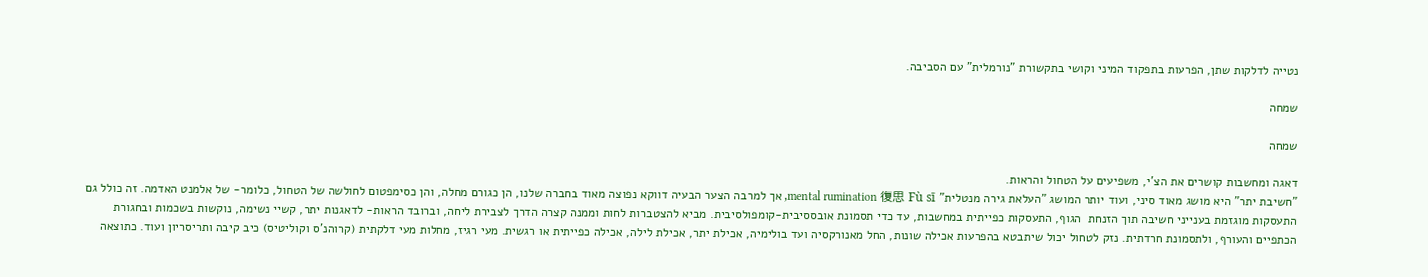נטייה לדלקות שתן, הפרעות בתפקוד המיני וקושי בתקשורת "נורמלית" עם הסביבה.

שמחה

שמחה

דאגה ומחשבות קושרים את הצ'י, משפיעים על הטחול והראות.
"חשיבת יתר" היא מושג מאוד סיני, ועוד יותר המושג "העלאת גירה מנטלית" mental rumination 復思 Fù sī, אך למרבה הצער הבעיה דווקא נפוצה מאוד בחברה שלנו, הן כגורם מחלה, והן כסימפטום לחולשה של הטחול, כלומר- של אלמנט האדמה. זה כולל גם התעסקות מוגזמת בענייני חשיבה תוך הזנחת  הגוף, התעסקות כפייתית במחשבות, עד כדי תסמונת אובססיבית-קומפולסיבית. מביא להצטברות לחות וממנה קצרה הדרך לצבירת ליחה, וברובד הראות- לדאגנות יתר, קשיי נשימה, נוקשות בשכמות ובחגורת הכתפיים והעורף, ולתסמונת חרדתית. נזק לטחול יכול שיתבטא בהפרעות אכילה שונות, החל מאנורקסיה ועד בולימיה, אכילת יתר, אכילת לילה, אכילה כפייתית או רגשית. מעי רגיז, מחלות מעי דלקתית (קרוהנ'ס וקוליטיס) כיב קיבה ותריסריון ועוד. כתוצאה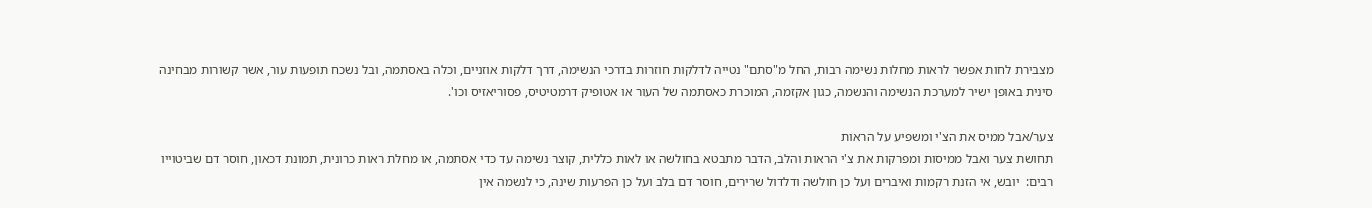מצבירת לחות אפשר לראות מחלות נשימה רבות, החל מ"סתם" נטייה לדלקות חוזרות בדרכי הנשימה, דרך דלקות אוזניים, וכלה באסתמה, ובל נשכח תופעות עור, אשר קשורות מבחינה סינית באופן ישיר למערכת הנשימה והנשמה, כגון אקזמה, המוכרת כאסתמה של העור או אטופיק דרמטיטיס, פסוריאזיס וכו'.

צער/אבל ממיס את הצ'י ומשפיע על הראות
תחושת צער ואבל ממיסות ומפרקות את צ'י הראות והלב, הדבר מתבטא בחולשה או לאות כללית, קוצר נשימה עד כדי אסתמה, או מחלת ראות כרונית, תמונת דכאון, חוסר דם שביטוייו רבים:  יובש, אי הזנת רקמות ואיברים ועל כן חולשה ודלדול שרירים, חוסר דם בלב ועל כן הפרעות שינה, כי לנשמה אין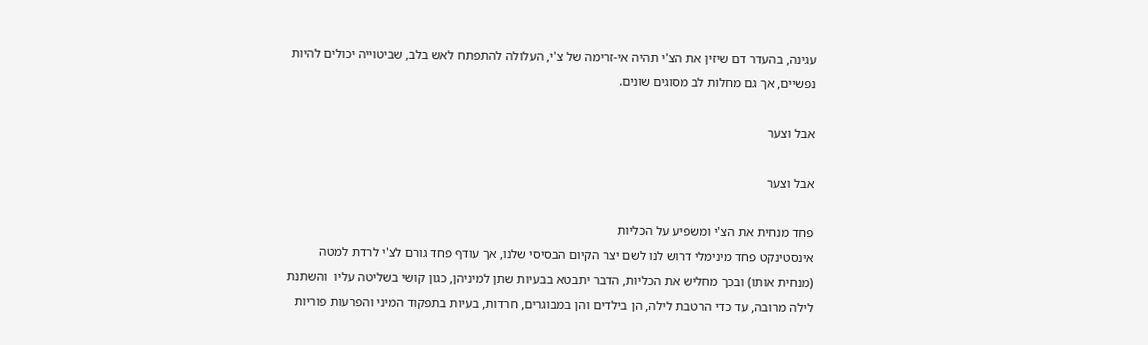עגינה, בהעדר דם שיזין את הצ'י תהיה אי-זרימה של צ'י, העלולה להתפתח לאש בלב, שביטוייה יכולים להיות נפשיים, אך גם מחלות לב מסוגים שונים.

אבל וצער

אבל וצער

פחד מנחית את הצ'י ומשפיע על הכליות
אינסטינקט פחד מינימלי דרוש לנו לשם יצר הקיום הבסיסי שלנו, אך עודף פחד גורם לצ'י לרדת למטה (מנחית אותו) ובכך מחליש את הכליות, הדבר יתבטא בבעיות שתן למיניהן, כגון קושי בשליטה עליו  והשתנת לילה מרובה, עד כדי הרטבת לילה, הן בילדים והן במבוגרים, חרדות, בעיות בתפקוד המיני והפרעות פוריות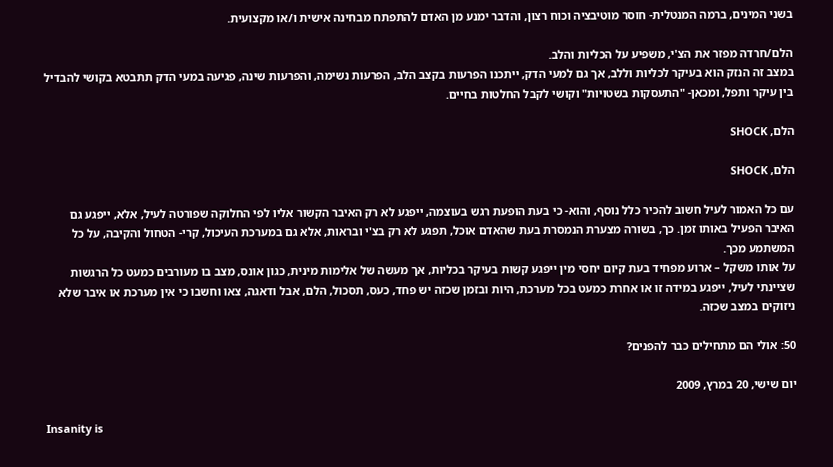בשני המינים, ברמה המנטלית- חוסר מוטיבציה וכוח רצון, והדבר ימנע מן האדם להתפתח מבחינה אישית ו/או מקצועית.

הלם/חרדה מפזר את הצ'י, משפיע על הכליות והלב.
במצב זה הנזק הוא בעיקר לכליות וללב, אך גם למעי הדק, ייתכנו הפרעות בקצב הלב, הפרעות נשימה, והפרעות שינה, פגיעה במעי הדק תתבטא בקושי להבדיל בין עיקר ותפל, ומכאן- "התעסקות בשטויות" וקושי לקבל החלטות בחיים.

הלם, SHOCK

הלם, SHOCK

עם כל האמור לעיל חשוב להכיר כלל נוסף, והוא- כי בעת הופעת רגש בעוצמה, ייפגע לא רק האיבר הקשור אליו לפי החלוקה שפורטה לעיל, אלא, ייפגע גם האיבר הפעיל באותו זמן. כך, בשורה מצערת הנמסרת בעת שהאדם אוכל, תפגע לא רק בצ'י ובראות, אלא גם במערכת העיכול, קרי- הטחול והקיבה, על כל המשתמע מכך.
על אותו משקל – ארוע מפחיד בעת קיום יחסי מין ייפגע קשות בעיקר בכליות, אך מעשה של אלימות מינית, כגון אונס, מצב בו מעורבים כמעט כל הרגשות שציינתי לעיל, ייפגע במידה זו או אחרת כמעט בכל מערכת, היות ובזמן שכזה יש פחד, כעס, תסכול, הלם, אבל ודאגה, צאו וחשבו כי אין מערכת או איבר שלא ניזוקים במצב שכזה.

50: אולי הם מתחילים כבר להפנים?

יום שישי, 20 במרץ, 2009

Insanity is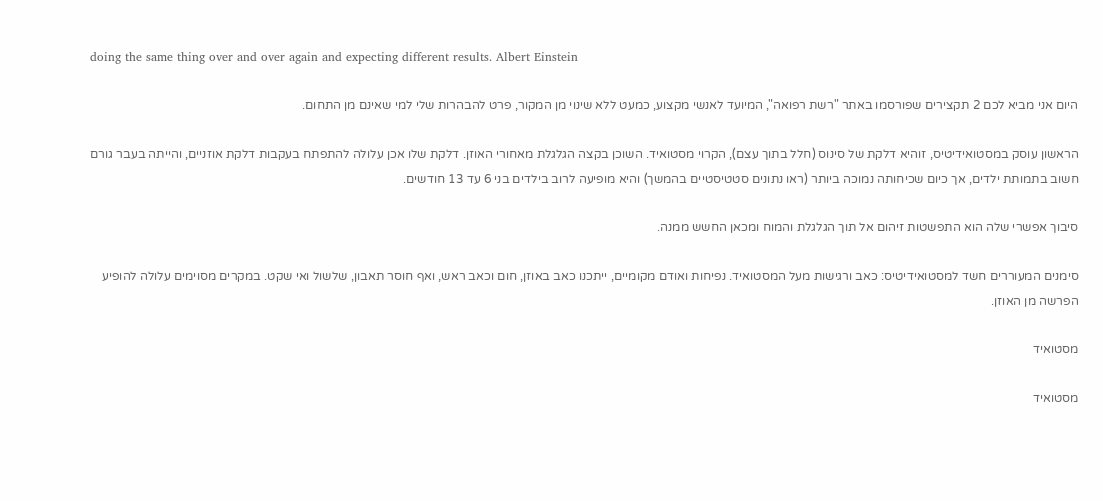doing the same thing over and over again and expecting different results. Albert Einstein

היום אני מביא לכם 2 תקצירים שפורסמו באתר "רשת רפואה", המיועד לאנשי מקצוע, כמעט ללא שינוי מן המקור, פרט להבהרות שלי למי שאינם מן התחום.

הראשון עוסק במסטואידיטיס, זוהיא דלקת של סינוס (חלל בתוך עצם), הקרוי מסטואיד. השוכן בקצה הגלגלת מאחורי האוזן. דלקת שלו אכן עלולה להתפתח בעקבות דלקת אוזניים, והייתה בעבר גורם חשוב בתמותת ילדים, אך כיום שכיחותה נמוכה ביותר (ראו נתונים סטטיסטיים בהמשך) והיא מופיעה לרוב בילדים בני 6 עד 13 חודשים.

סיבוך אפשרי שלה הוא התפשטות זיהום אל תוך הגלגלת והמוח ומכאן החשש ממנה.

סימנים המעוררים חשד למסטואידיטיס: כאב ורגישות מעל המסטואיד. נפיחות ואודם מקומיים, ייתכנו כאב באוזן, חום וכאב ראש, ואף חוסר תאבון, שלשול ואי שקט. במקרים מסוימים עלולה להופיע הפרשה מן האוזן.

מסטואיד

מסטואיד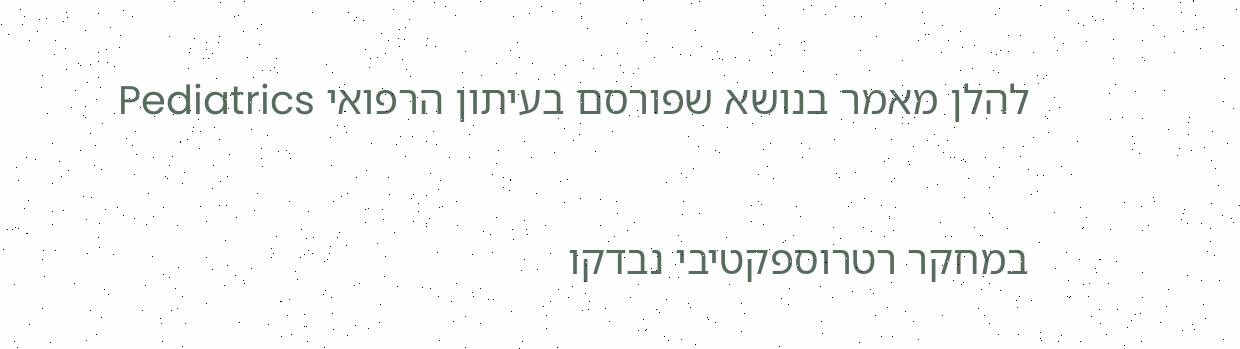להלן מאמר בנושא שפורסם בעיתון הרפואי Pediatrics

במחקר רטרוספקטיבי נבדקו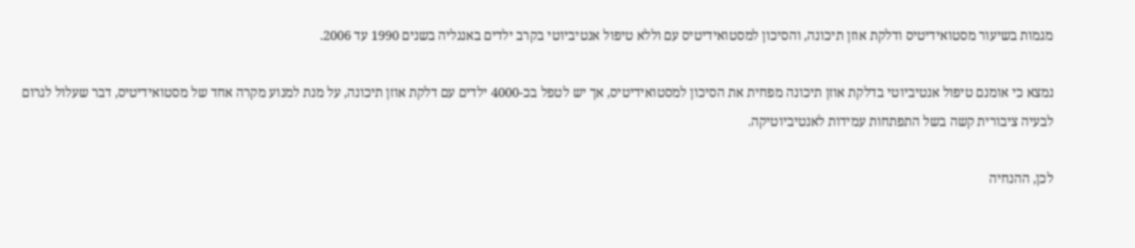מגמות בשיעור מסטואידיטיס ודלקת אוזן תיכונה, והסיכון למסטואידיטיס עם וללא טיפול אנטיביוטי בקרב ילדים באנגליה בשנים 1990 עד 2006.

נמצא כי אומנם טיפול אנטיביוטי בדלקת אוזן תיכונה מפחית את הסיכון למסטואידיטיס, אך יש לטפל בכ-4000 ילדים עם דלקת אוזן תיכונה, על מנת למנוע מקרה אחד של מסטואידיטיס, דבר שעלול לגרום לבעיה ציבורית קשה בשל התפתחות עמידות לאנטיביוטיקה.

לכן, ההנחיה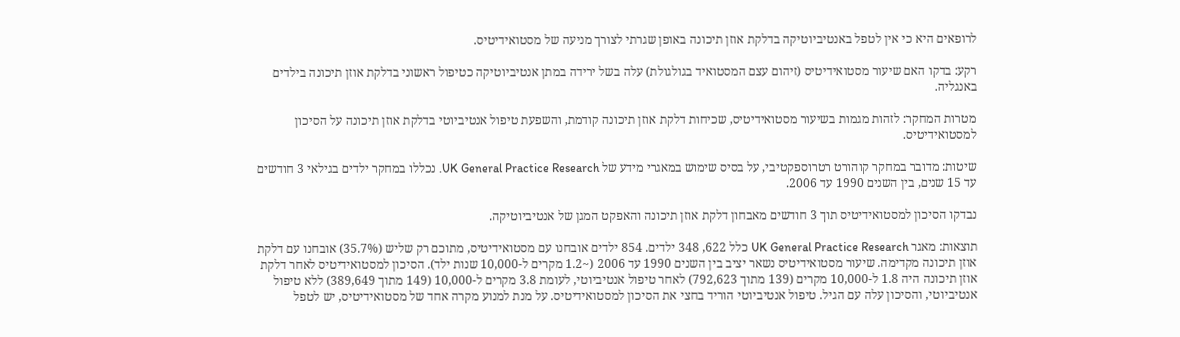לרופאים היא כי אין לטפל באנטיביוטיקה בדלקת אוזן תיכונה באופן שגרתי לצורך מניעה של מסטואידיטיס.

רקע: בדקו האם שיעור מסטואידיטיס (זיהום עצם המסטואיד בגולגולת) עלה בשל ירידה במתן אנטיביוטיקה כטיפול ראשוני בדלקת אוזן תיכונה בילדים באנגליה.

מטרות המחקר: לזהות מגמות בשיעור מסטואידיטיס, שכיחות דלקת אוזן תיכונה קודמת, והשפעת טיפול אנטיביוטי בדלקת אוזן תיכונה על הסיכון למסטואידיטיס.

שיטות: מדובר במחקר קוהורט רטרוספקטיבי, על בסיס שימוש במאגרי מידע של UK General Practice Research. נכללו במחקר ילדים בגילאי 3 חודשים עד 15 שנים, בין השנים 1990 עד 2006.

נבדקו הסיכון למסטואידיטיס תוך 3 חודשים מאבחון דלקת אוזן תיכונה והאפקט המגן של אנטיביוטיקה.

תוצאות: מאגר UK General Practice Research כלל 622, 348 ילדים. 854 ילדים אובחנו עם מסטואידיטיס, מתוכם רק שליש (35.7%) אובחנו עם דלקת אוזן תיכונה מקדימה. שיעור מסטואידיטיס נשאר יציב בין השנים 1990 עד 2006 (~1.2 מקרים ל-10,000 שנות ילד). הסיכון למסטואידיטיס לאחר דלקת אוזן תיכונה היה 1.8 ל-10,000 מקרים (139 מתוך 792,623) לאחר טיפול אנטיביוטי, לעומת 3.8 מקרים ל-10,000 (149 מתוך 389,649) ללא טיפול אנטיביוטי, והסיכון עלה עם הגיל. טיפול אנטיביוטי הוריד בחצי את הסיכון למסטואידיטיס. על מנת למנוע מקרה אחד של מסטואידיטיס, יש לטפל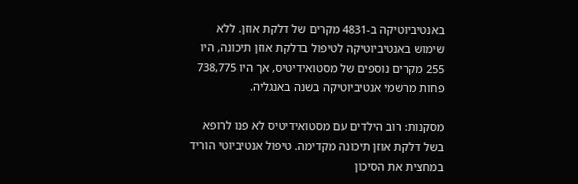באנטיביוטיקה ב-4831 מקרים של דלקת אוזן. ללא שימוש באנטיביוטיקה לטיפול בדלקת אוזן תיכונה, היו 255 מקרים נוספים של מסטואידיטיס, אך היו 738,775 פחות מרשמי אנטיביוטיקה בשנה באנגליה.

מסקנות: רוב הילדים עם מסטואידיטיס לא פנו לרופא בשל דלקת אוזן תיכונה מקדימה. טיפול אנטיביוטי הוריד במחצית את הסיכון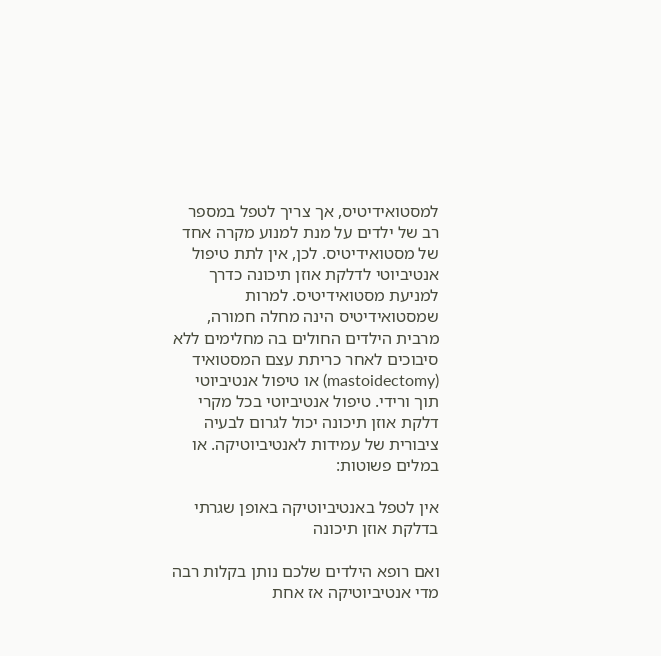למסטואידיטיס, אך צריך לטפל במספר רב של ילדים על מנת למנוע מקרה אחד של מסטואידיטיס. לכן, אין לתת טיפול אנטיביוטי לדלקת אוזן תיכונה כדרך למניעת מסטואידיטיס. למרות שמסטואידיטיס הינה מחלה חמורה, מרבית הילדים החולים בה מחלימים ללא סיבוכים לאחר כריתת עצם המסטואיד (mastoidectomy) או טיפול אנטיביוטי תוך ורידי. טיפול אנטיביוטי בכל מקרי דלקת אוזן תיכונה יכול לגרום לבעיה ציבורית של עמידות לאנטיביוטיקה. או במלים פשוטות:

אין לטפל באנטיביוטיקה באופן שגרתי בדלקת אוזן תיכונה

ואם רופא הילדים שלכם נותן בקלות רבה מדי אנטיביוטיקה אז אחת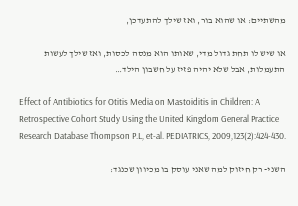מהשתיים: או שהוא בור, ואז שילך להתעדכן,

או שיש לו תחת גדול מדי, שאותו הוא מנסה לכסות, ואז שילך לעשות התעמלות, אבל שלא יהיה פזיז על חשבון הילד…

Effect of Antibiotics for Otitis Media on Mastoiditis in Children: A Retrospective Cohort Study Using the United Kingdom General Practice Research Database Thompson P.L, et-al. PEDIATRICS, 2009,123(2):424-430.

השני- רק חיזוק למה שאני עוסק בו מכיוון שכנגד: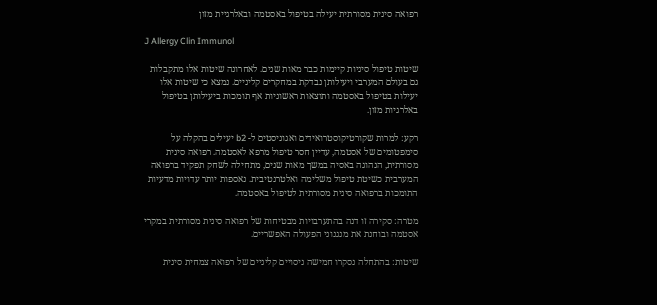רפואה סינית מסורתית יעילה בטיפול באסטמה ובאלרגיית מזון

J Allergy Clin Immunol

שיטות טיפול סיניות קיימות כבר מאות שנים. לאחרונה שיטות אלו מתקבלות גם בעולם המערבי ויעילותן נבדקת במחקרים קליניים. נמצא כי שיטות אלו יעילות בטיפול באסטמה ותוצאות ראשוניות אף תומכות ביעילותן בטיפול באלרגיות מזון.

רקע: למרות שקורטיקוסטרואידים ואגוניסטים ל- b2 יעילים בהקלה על סימפטומים של אסטמה, עדיין חסר טיפול מרפא לאסטמה. רפואה סינית מסורתית, הנהוגה באסיה במשך מאות שנים, מתחילה לשחק תפקיד ברפואה המערבית כשיטת טיפול משלימה ואלטרנטיבית. נאספות יותר עדויות מדעיות התומכות ברפואה סינית מסורתית לטיפול באסטמה.

מטרה: סקירה זו דנה בהתערבויות מבטיחות של רפואה סינית מסורתית במקרי אסטמה ובוחנת את מנגנוני הפעולה האפשריים.

שיטות: בהתחלה נסקרו חמישה ניסויים קליניים של רפואה צמחית סינית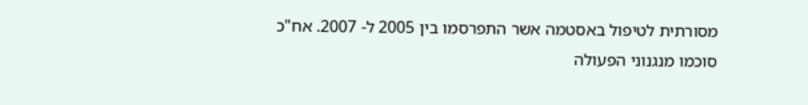מסורתית לטיפול באסטמה אשר התפרסמו בין 2005 ל- 2007. אח"כ סוכמו מנגנוני הפעולה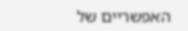האפשריים של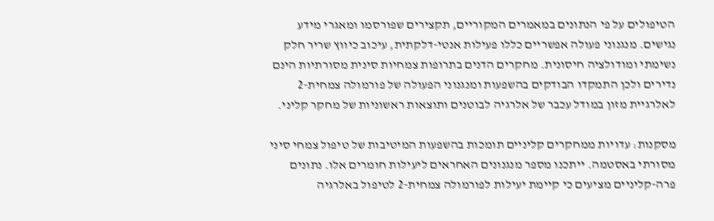הטיפולים על פי הנתונים במאמרים המקוריים, תקצירים שפורסמו ומאגרי מידע נגישים. מנגנוני פעולה אפשריים כללו פעילות אנטי-דלקתית, עיכוב כיווץ שריר חלק נשימתי ומודולציה חיסונית. מחקרים הדנים בתרופות צמחיות סינית מסורתיות הינם נדירים ולכן התמקדו הבודקים בהשפעות ומנגנוני הפעולה של פורמולה צמחית-2 לאלרגיית מזון במודל עכבר של אלרגיה לבוטנים ותוצאות ראשוניות של מחקר קליני.

מסקנות: עדויות ממחקרים קליניים תומכות בהשפעות המיטיבות של טיפול צמחי סיני מסורתי באסטמה. ייתכנו מספר מנגנונים האחראים ליעילות חומרים אלו. נתונים פרה-קליניים מציעים כי קיימת יעילות לפורמולה צמחית-2 לטיפול באלרגיה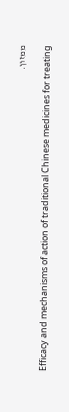ממזון.

Efficacy and mechanisms of action of traditional Chinese medicines for treating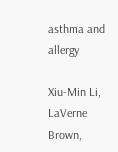asthma and allergy

Xiu-Min Li, LaVerne Brown,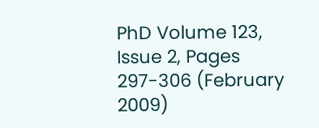PhD Volume 123, Issue 2, Pages 297-306 (February 2009)